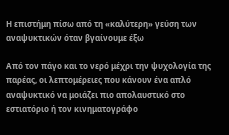Η επιστήμη πίσω από τη «καλύτερη» γεύση των αναψυκτικών όταν βγαίνουμε έξω

Από τον πάγο και το νερό μέχρι την ψυχολογία της παρέας, οι λεπτομέρειες που κάνουν ένα απλό αναψυκτικό να μοιάζει πιο απολαυστικό στο εστιατόριο ή τον κινηματογράφο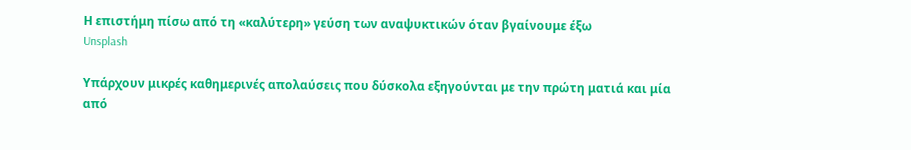Η επιστήμη πίσω από τη «καλύτερη» γεύση των αναψυκτικών όταν βγαίνουμε έξω
Unsplash

Υπάρχουν μικρές καθημερινές απολαύσεις που δύσκολα εξηγούνται με την πρώτη ματιά και μία από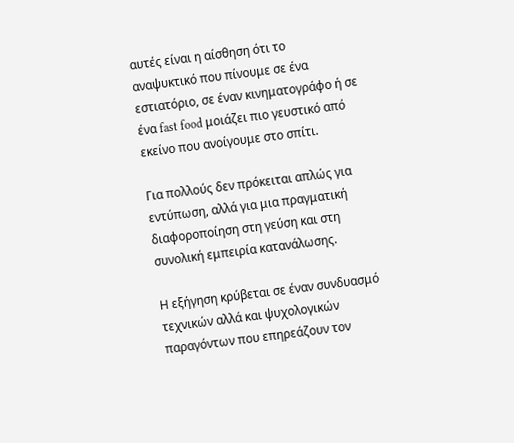αυτές είναι η αίσθηση ότι το αναψυκτικό που πίνουμε σε ένα εστιατόριο, σε έναν κινηματογράφο ή σε ένα fast food μοιάζει πιο γευστικό από εκείνο που ανοίγουμε στο σπίτι.

Για πολλούς δεν πρόκειται απλώς για εντύπωση, αλλά για μια πραγματική διαφοροποίηση στη γεύση και στη συνολική εμπειρία κατανάλωσης.

Η εξήγηση κρύβεται σε έναν συνδυασμό τεχνικών αλλά και ψυχολογικών παραγόντων που επηρεάζουν τον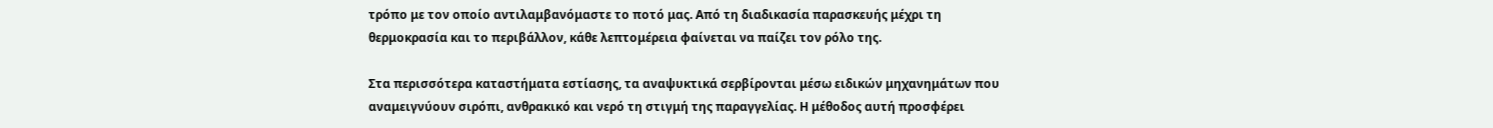τρόπο με τον οποίο αντιλαμβανόμαστε το ποτό μας. Από τη διαδικασία παρασκευής μέχρι τη θερμοκρασία και το περιβάλλον, κάθε λεπτομέρεια φαίνεται να παίζει τον ρόλο της.

Στα περισσότερα καταστήματα εστίασης, τα αναψυκτικά σερβίρονται μέσω ειδικών μηχανημάτων που αναμειγνύουν σιρόπι, ανθρακικό και νερό τη στιγμή της παραγγελίας. Η μέθοδος αυτή προσφέρει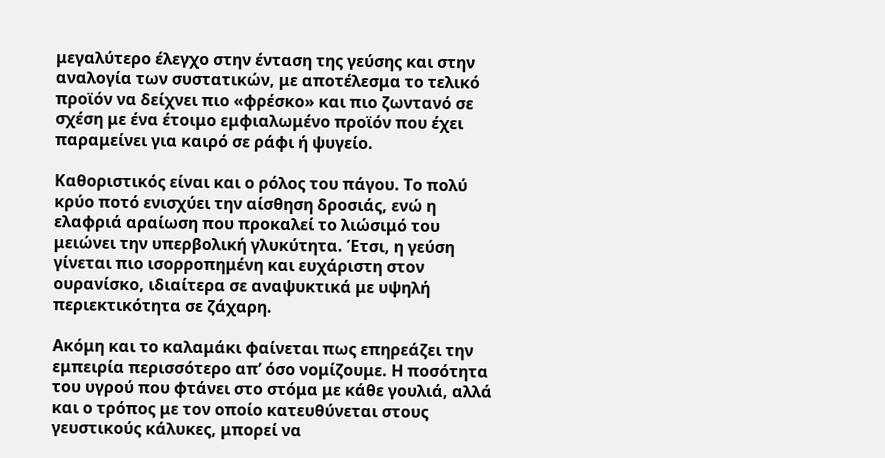μεγαλύτερο έλεγχο στην ένταση της γεύσης και στην αναλογία των συστατικών, με αποτέλεσμα το τελικό προϊόν να δείχνει πιο «φρέσκο» και πιο ζωντανό σε σχέση με ένα έτοιμο εμφιαλωμένο προϊόν που έχει παραμείνει για καιρό σε ράφι ή ψυγείο.

Καθοριστικός είναι και ο ρόλος του πάγου. Το πολύ κρύο ποτό ενισχύει την αίσθηση δροσιάς, ενώ η ελαφριά αραίωση που προκαλεί το λιώσιμό του μειώνει την υπερβολική γλυκύτητα. Έτσι, η γεύση γίνεται πιο ισορροπημένη και ευχάριστη στον ουρανίσκο, ιδιαίτερα σε αναψυκτικά με υψηλή περιεκτικότητα σε ζάχαρη.

Ακόμη και το καλαμάκι φαίνεται πως επηρεάζει την εμπειρία περισσότερο απ’ όσο νομίζουμε. Η ποσότητα του υγρού που φτάνει στο στόμα με κάθε γουλιά, αλλά και ο τρόπος με τον οποίο κατευθύνεται στους γευστικούς κάλυκες, μπορεί να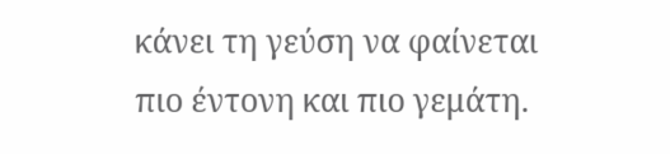κάνει τη γεύση να φαίνεται πιο έντονη και πιο γεμάτη.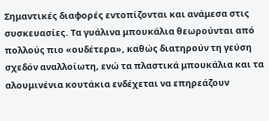Σημαντικές διαφορές εντοπίζονται και ανάμεσα στις συσκευασίες. Τα γυάλινα μπουκάλια θεωρούνται από πολλούς πιο «ουδέτερα», καθώς διατηρούν τη γεύση σχεδόν αναλλοίωτη, ενώ τα πλαστικά μπουκάλια και τα αλουμινένια κουτάκια ενδέχεται να επηρεάζουν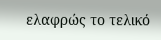ελαφρώς το τελικό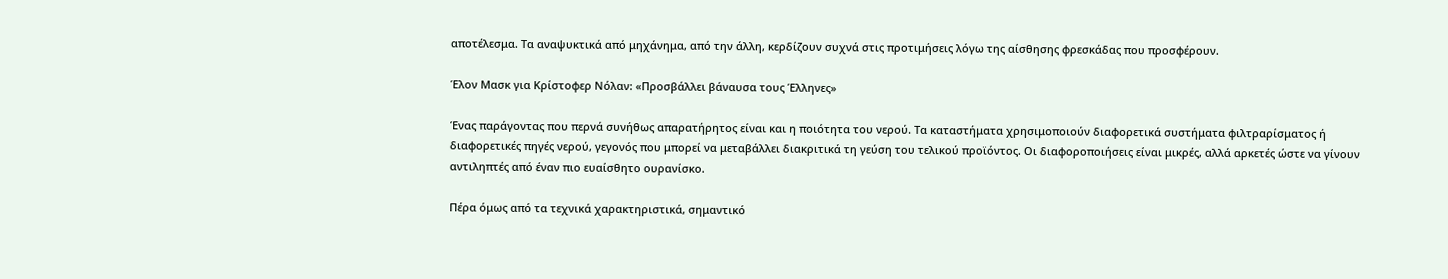αποτέλεσμα. Τα αναψυκτικά από μηχάνημα, από την άλλη, κερδίζουν συχνά στις προτιμήσεις λόγω της αίσθησης φρεσκάδας που προσφέρουν.

Έλον Μασκ για Κρίστοφερ Νόλαν: «Προσβάλλει βάναυσα τους Έλληνες»

Ένας παράγοντας που περνά συνήθως απαρατήρητος είναι και η ποιότητα του νερού. Τα καταστήματα χρησιμοποιούν διαφορετικά συστήματα φιλτραρίσματος ή διαφορετικές πηγές νερού, γεγονός που μπορεί να μεταβάλλει διακριτικά τη γεύση του τελικού προϊόντος. Οι διαφοροποιήσεις είναι μικρές, αλλά αρκετές ώστε να γίνουν αντιληπτές από έναν πιο ευαίσθητο ουρανίσκο.

Πέρα όμως από τα τεχνικά χαρακτηριστικά, σημαντικό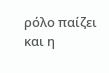ρόλο παίζει και η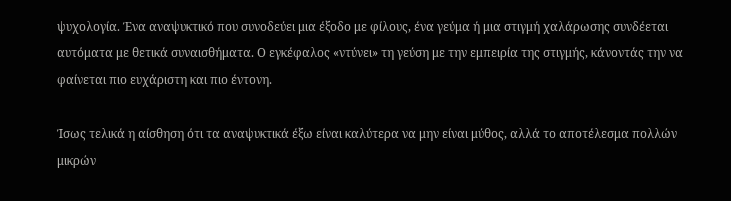ψυχολογία. Ένα αναψυκτικό που συνοδεύει μια έξοδο με φίλους, ένα γεύμα ή μια στιγμή χαλάρωσης συνδέεται αυτόματα με θετικά συναισθήματα. Ο εγκέφαλος «ντύνει» τη γεύση με την εμπειρία της στιγμής, κάνοντάς την να φαίνεται πιο ευχάριστη και πιο έντονη.

Ίσως τελικά η αίσθηση ότι τα αναψυκτικά έξω είναι καλύτερα να μην είναι μύθος, αλλά το αποτέλεσμα πολλών μικρών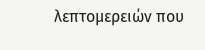λεπτομερειών που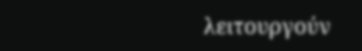λειτουργούν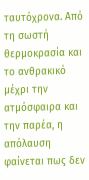ταυτόχρονα. Από τη σωστή θερμοκρασία και το ανθρακικό μέχρι την ατμόσφαιρα και την παρέα, η απόλαυση φαίνεται πως δεν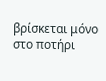βρίσκεται μόνο στο ποτήρι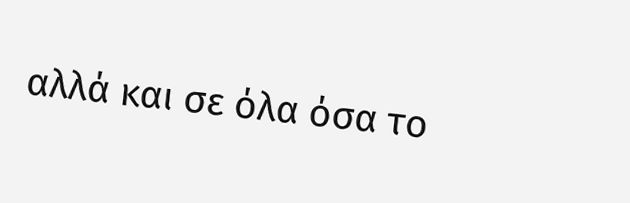αλλά και σε όλα όσα το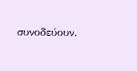συνοδεύουν.